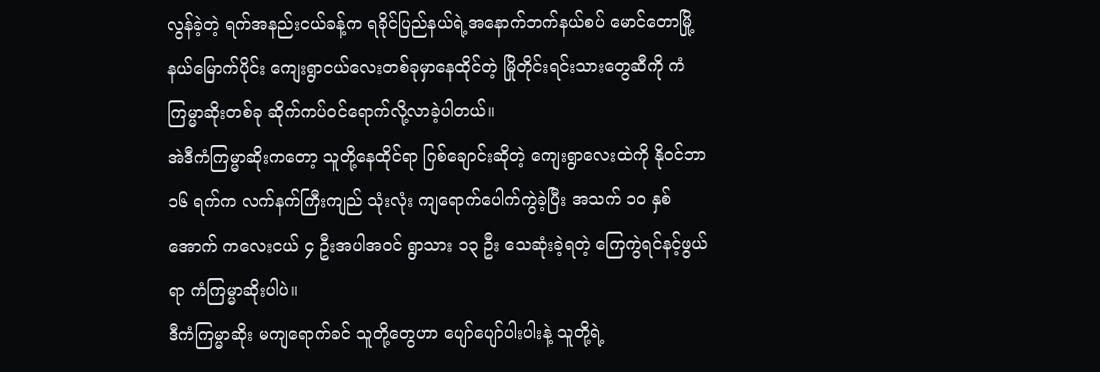လွန်ခဲ့တဲ့ ရက်အနည်းငယ်ခန့်က ရခိုင်ပြည်နယ်ရဲ့အနောက်ဘက်နယ်စပ် မောင်တောမြို့နယ်မြောက်ပိုင်း ကျေးရွာငယ်လေးတစ်ခုမှာနေထိုင်တဲ့ မြိုတိုင်းရင်းသားတွေဆီကို ကံကြမ္မာဆိုးတစ်ခု ဆိုက်ကပ်ဝင်ရောက်လို့လာခဲ့ပါတယ်။
အဲဒီကံကြမ္မာဆိုးကတော့ သူတို့နေထိုင်ရာ ဂြစ်ချောင်းဆိုတဲ့ ကျေးရွာလေးထဲကို နိုဝင်ဘာ ၁၆ ရက်က လက်နက်ကြီးကျည် သုံးလုံး ကျရောက်ပေါက်ကွဲခဲ့ပြီး အသက် ၁၀ နှစ်အောက် ကလေးငယ် ၄ ဦးအပါအဝင် ရွာသား ၁၃ ဦး သေဆုံးခဲ့ရတဲ့ ကြေကွဲရင်နင့်ဖွယ်ရာ ကံကြမ္မာဆိုးပါပဲ။
ဒီကံကြမ္မာဆိုး မကျရောက်ခင် သူတို့တွေဟာ ပျော်ပျော်ပါးပါးနဲ့ သူတို့ရဲ့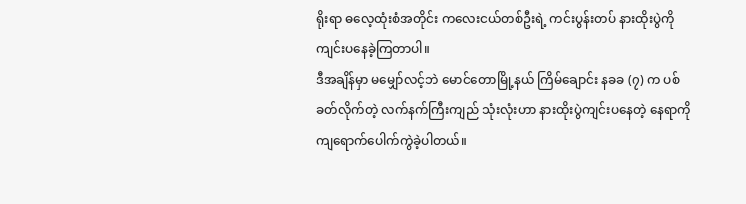ရိုးရာ ဓလေ့ထုံးစံအတိုင်း ကလေးငယ်တစ်ဦးရဲ့ ကင်းပွန်းတပ် နားထိုးပွဲကို ကျင်းပနေခဲ့ကြတာပါ။
ဒီအချိန်မှာ မမျှော်လင့်ဘဲ မောင်တောမြို့နယ် ကြိမ်ချောင်း နခခ (၇) က ပစ်ခတ်လိုက်တဲ့ လက်နက်ကြီးကျည် သုံးလုံးဟာ နားထိုးပွဲကျင်းပနေတဲ့ နေရာကို ကျရောက်ပေါက်ကွဲခဲ့ပါတယ်။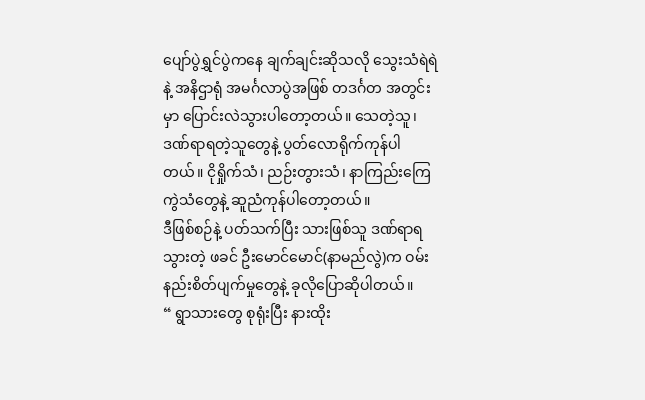ပျော်ပွဲရွှင်ပွဲကနေ ချက်ချင်းဆိုသလို သွေးသံရဲရဲနဲ့ အနိဌာရုံ အမင်္ဂလာပွဲအဖြစ် တဒင်္ဂတ အတွင်းမှာ ပြောင်းလဲသွားပါတော့တယ်။ သေတဲ့သူ၊ ဒဏ်ရာရတဲ့သူတွေနဲ့ ပွတ်လောရိုက်ကုန်ပါတယ်။ ငိုရှိုက်သံ၊ ညဉ်းတွားသံ၊ နာကြည်းကြေကွဲသံတွေနဲ့ ဆူညံကုန်ပါတော့တယ်။
ဒီဖြစ်စဉ်နဲ့ ပတ်သက်ပြီး သားဖြစ်သူ ဒဏ်ရာရသွားတဲ့ ဖခင် ဦးမောင်မောင်(နာမည်လွဲ)က ဝမ်းနည်းစိတ်ပျက်မှုတွေနဲ့ ခုလိုပြောဆိုပါတယ်။
“ ရွာသားတွေ စုရုံးပြီး နားထိုး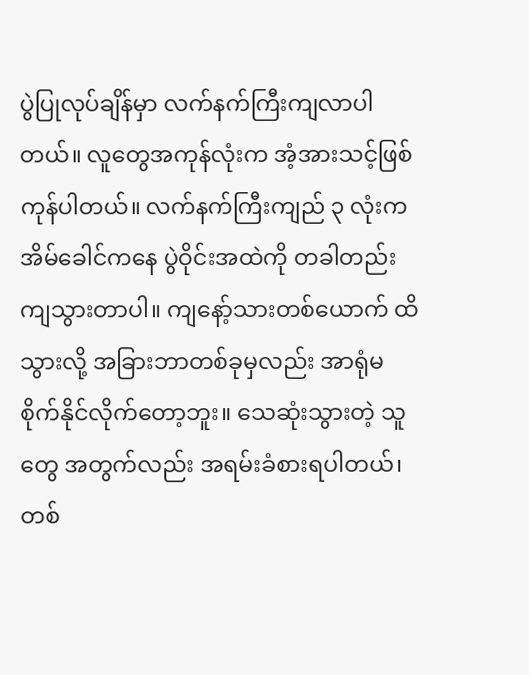ပွဲပြုလုပ်ချိန်မှာ လက်နက်ကြီးကျလာပါတယ်။ လူတွေအကုန်လုံးက အံ့အားသင့်ဖြစ်ကုန်ပါတယ်။ လက်နက်ကြီးကျည် ၃ လုံးက အိမ်ခေါင်ကနေ ပွဲဝိုင်းအထဲကို တခါတည်းကျသွားတာပါ။ ကျနော့်သားတစ်ယောက် ထိသွားလို့ အခြားဘာတစ်ခုမှလည်း အာရုံမစိုက်နိုင်လိုက်တော့ဘူး။ သေဆုံးသွားတဲ့ သူတွေ အတွက်လည်း အရမ်းခံစားရပါတယ်၊ တစ်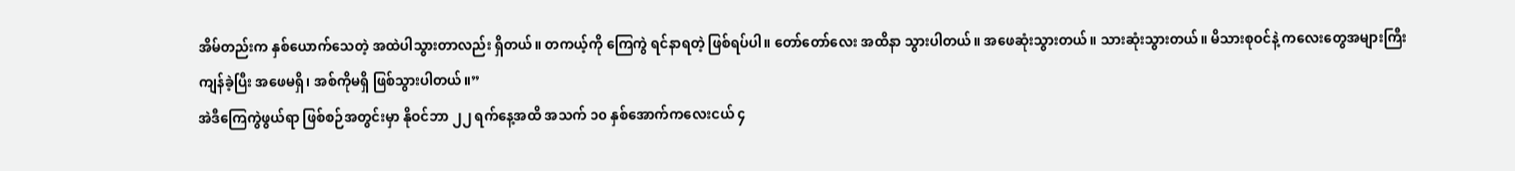အိမ်တည်းက နှစ်ယောက်သေတဲ့ အထဲပါသွားတာလည်း ရှိတယ်။ တကယ့်ကို ကြေကွဲ ရင်နာရတဲ့ ဖြစ်ရပ်ပါ။ တော်တော်လေး အထိနာ သွားပါတယ်။ အဖေဆုံးသွားတယ်။ သားဆုံးသွားတယ်။ မိသားစုဝင်နဲ့ ကလေးတွေအများကြီးကျန်ခဲ့ပြီး အဖေမရှိ၊ အစ်ကိုမရှိ ဖြစ်သွားပါတယ်။”
အဲဒီကြေကွဲဖွယ်ရာ ဖြစ်စဉ်အတွင်းမှာ နိုဝင်ဘာ ၂၂ ရက်နေ့အထိ အသက် ၁၀ နှစ်အောက်ကလေးငယ် ၄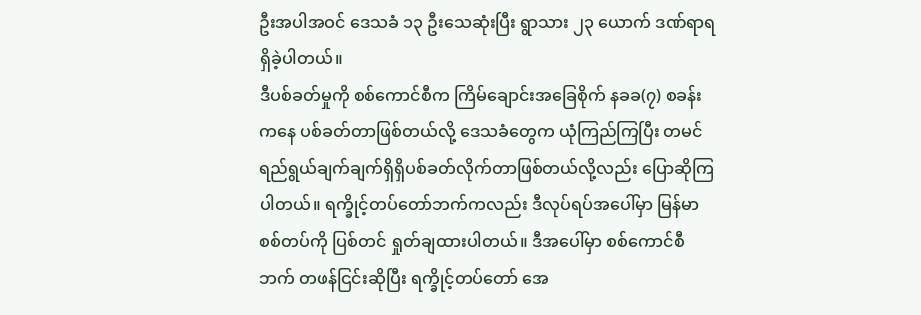ဦးအပါအဝင် ဒေသခံ ၁၃ ဦးသေဆုံးပြီး ရွာသား ၂၃ ယောက် ဒဏ်ရာရရှိခဲ့ပါတယ်။
ဒီပစ်ခတ်မှုကို စစ်ကောင်စီက ကြိမ်ချောင်းအခြေစိုက် နခခ(၇) စခန်းကနေ ပစ်ခတ်တာဖြစ်တယ်လို့ ဒေသခံတွေက ယုံကြည်ကြပြီး တမင်ရည်ရွယ်ချက်ချက်ရှိရှိပစ်ခတ်လိုက်တာဖြစ်တယ်လို့လည်း ပြောဆိုကြပါတယ်။ ရက္ခိုင့်တပ်တော်ဘက်ကလည်း ဒီလုပ်ရပ်အပေါ်မှာ မြန်မာစစ်တပ်ကို ပြစ်တင် ရှုတ်ချထားပါတယ်။ ဒီအပေါ်မှာ စစ်ကောင်စီဘက် တဖန်ငြင်းဆိုပြီး ရက္ခိုင့်တပ်တော် အေ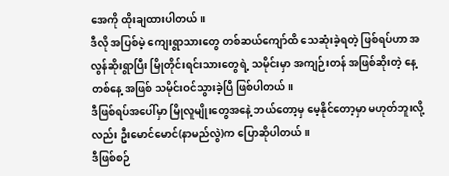အေကို ထိုးချထားပါတယ်။
ဒီလို အပြစ်မဲ့ ကျေးရွာသားတွေ တစ်ဆယ်ကျော်ထိ သေဆုံးခဲ့ရတဲ့ ဖြစ်ရပ်ဟာ အလွန်ဆိုးရွာပြီး မြိုတိုင်းရင်းသားတွေရဲ့ သမိုင်းမှာ အကျဉ်းတန် အဖြစ်ဆိုးတဲ့ နေ့တစ်နေ့ အဖြစ် သမိုင်းဝင်သွားခဲ့ပြီ ဖြစ်ပါတယ်။
ဒီဖြစ်ရပ်အပေါ်မှာ မြိုလူမျိုးတွေအနေဲ့ ဘယ်တော့မှ မေ့နိုင်တော့မှာ မဟုတ်ဘူးလို့လည်း ဦးမောင်မောင်(နာမည်လွဲ)က ပြောဆိုပါတယ်။
ဒီဖြစ်စဉ်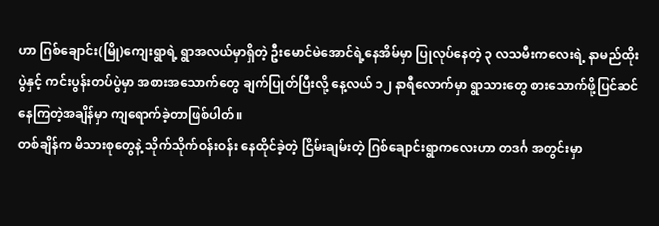ဟာ ဂြစ်ချောင်း(မြို)ကျေးရွာရဲ့ ရွာအလယ်မှာရှိတဲ့ ဦးမောင်မဲအောင်ရဲ့နေအိမ်မှာ ပြုလုပ်နေတဲ့ ၃ လသမီးကလေးရဲ့ နာမည်ထိုးပွဲနှင့် ကင်းပွန်းတပ်ပွဲမှာ အစားအသောက်တွေ ချက်ပြုတ်ပြီးလို့ နေ့လယ် ၁၂ နာရီလောက်မှာ ရွာသားတွေ စားသောက်ဖို့ပြင်ဆင်နေကြတဲ့အချိန်မှာ ကျရောက်ခဲ့တာဖြစ်ပါတ်။
တစ်ချိန်က မိသားစုတွေနဲ့ သိုက်သိုက်ဝန်းဝန်း နေထိုင်ခဲ့တဲ့ ငြိမ်းချမ်းတဲ့ ဂြစ်ချောင်းရွာကလေးဟာ တဒင်္ဂ အတွင်းမှာ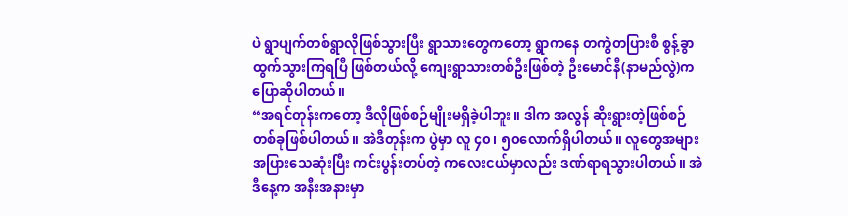ပဲ ရွာပျက်တစ်ရွာလိုဖြစ်သွားပြီး ရွာသားတွေကတော့ ရွာကနေ တကွဲတပြားစီ စွန့်ခွာ ထွက်သွားကြရပြီ ဖြစ်တယ်လို့ ကျေးရွာသားတစ်ဦးဖြစ်တဲ့ ဦးမောင်နီ(နာမည်လွဲ)က ပြောဆိုပါတယ်။
“အရင်တုန်းကတော့ ဒီလိုဖြစ်စဉ်မျိုးမရှိခဲ့ပါဘူး။ ဒါက အလွန် ဆိုးရွားတဲ့ဖြစ်စဉ်တစ်ခုဖြစ်ပါတယ်။ အဲဒီတုန်းက ပွဲမှာ လူ ၄၀၊ ၅၀လောက်ရှိပါတယ်။ လူတွေအများအပြားသေဆုံးပြီး ကင်းပွန်းတပ်တဲ့ ကလေးငယ်မှာလည်း ဒဏ်ရာရသွားပါတယ်။ အဲဒီနေ့က အနီးအနားမှာ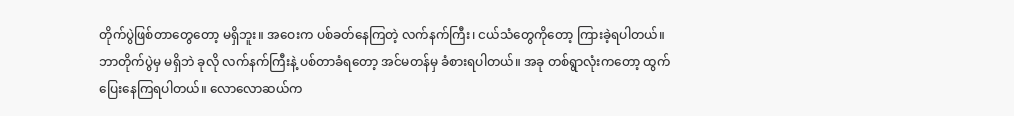တိုက်ပွဲဖြစ်တာတွေတော့ မရှိဘူး။ အဝေးက ပစ်ခတ်နေကြတဲ့ လက်နက်ကြီး၊ ငယ်သံတွေကိုတော့ ကြားခဲ့ရပါတယ်။ ဘာတိုက်ပွဲမှ မရှိဘဲ ခုလို လက်နက်ကြီးနဲ့ ပစ်တာခံရတော့ အင်မတန်မှ ခံစားရပါတယ်။ အခု တစ်ရွာလုံးကတော့ ထွက်ပြေးနေကြရပါတယ်။ လောလောဆယ်က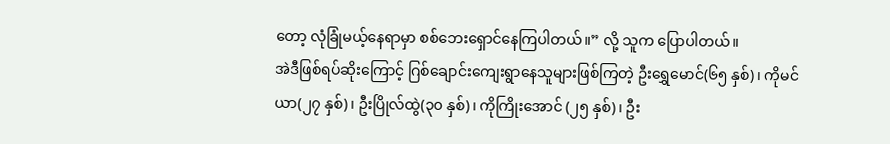တော့ လုံခြုံမယ့်နေရာမှာ စစ်ဘေးရှောင်နေကြပါတယ်။” လို့ သူက ပြောပါတယ်။
အဲဒီဖြစ်ရပ်ဆိုးကြောင့် ဂြစ်ချောင်းကျေးရွာနေသူများဖြစ်ကြတဲ့ ဦးရွှေမောင်(၆၅ နှစ်)၊ ကိုမင်ယာ(၂၇ နှစ်)၊ ဦးပြိုလ်ထွဲ(၃၀ နှစ်)၊ ကိုကြိုးအောင် (၂၅ နှစ်)၊ ဦး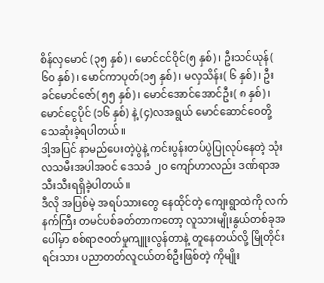စိန်လှမောင် (၃၅ နှစ်)၊ မောင်ငင်ဝိုင်(၅ နှစ်)၊ ဦးသင်ယုန်( ၆၀ နှစ်)၊ မောင်ကာပုတ်(၁၅ နှစ်)၊ မလှသိန်း( ၆ နှစ်)၊ ဦးခင်မောင်ဇော်( ၅၅ နှစ်)၊ မောင်အောင်အောင်ဦး( ၈ နှစ်)၊ မောင်ငွေပိုင် (၁၆ နှစ်) နဲ့ (၄)လအရွယ် မောင်ဆောင်ဝေတို့ သေဆုံးခဲ့ရပါတယ်။
ဒါ့အပြင် နာမည်ပေးတဲ့ပွဲနဲ့ ကင်းပွန်းတပ်ပွဲပြုလုပ်နေတဲ့ သုံးလသမီးအပါအဝင် ဒေသခံ ၂၀ ကျော်ဟာလည်း ဒဏ်ရာအသီးသီးရရှိခဲ့ပါတယ်။
ဒီလို အပြစ်မဲ့ အရပ်သားတွေ နေထိုင်တဲ့ ကျေးရွာထဲကို လက်နက်ကြီး တမင်ပစ်ခတ်တာကတော့ လူသားမျိုးနွယ်တစ်ခုအပေါ်မှာ စစ်ရာဇဝတ်မှုကျူးလွန်တာနဲ့ တူနေတယ်လို့ မြိုတိုင်းရင်းသား ပညာတတ်လူငယ်တစ်ဦးဖြစ်တဲ့ ကိုမျိုး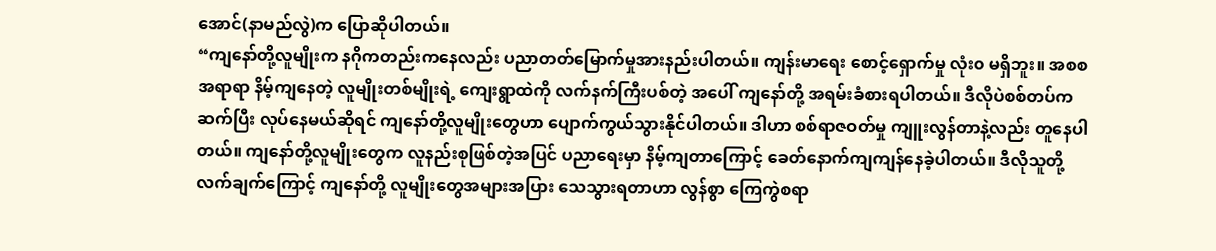အောင်(နာမည်လွဲ)က ပြောဆိုပါတယ်။
“ကျနော်တို့လူမျိုးက နဂိုကတည်းကနေလည်း ပညာတတ်မြောက်မှုအားနည်းပါတယ်။ ကျန်းမာရေး စောင့်ရှောက်မှု လုံး၀ မရှိဘူး။ အစစအရာရာ နိမ့်ကျနေတဲ့ လူမျိုးတစ်မျိုးရဲ့ ကျေးရွာထဲကို လက်နက်ကြီးပစ်တဲ့ အပေါ် ကျနော်တို့ အရမ်းခံစားရပါတယ်။ ဒီလိုပဲစစ်တပ်က ဆက်ပြီး လုပ်နေမယ်ဆိုရင် ကျနော်တို့လူမျိုးတွေဟာ ပျောက်ကွယ်သွားနိုင်ပါတယ်။ ဒါဟာ စစ်ရာဇဝတ်မှု ကျူးလွန်တာနဲ့လည်း တူနေပါတယ်။ ကျနော်တို့လူမျိုးတွေက လူနည်းစုဖြစ်တဲ့အပြင် ပညာရေးမှာ နိမ့်ကျတာကြောင့် ခေတ်နောက်ကျကျန်နေခဲ့ပါတယ်။ ဒီလိုသူတို့ လက်ချက်ကြောင့် ကျနော်တို့ လူမျိုးတွေအများအပြား သေသွားရတာဟာ လွန်စွာ ကြေကွဲစရာ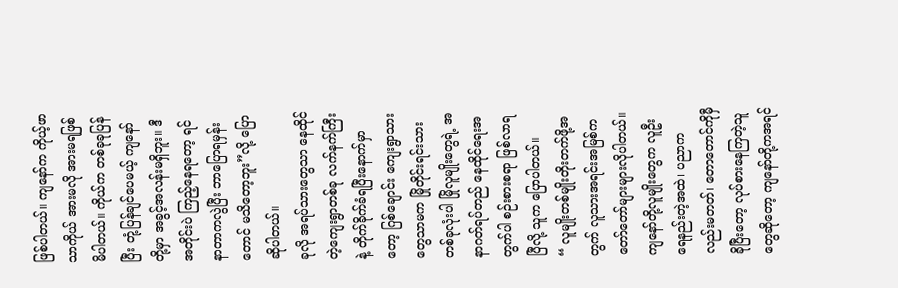ဖြစ်ပါတယ်။ ကျနော်က ကိုယ့်ဖာသာကိုယ် အားမလို အားမရဖြစ်မိပါတယ်။ ကိုယ်က တစ်ခုခုပြန်ပြီး တုံ့ပြန်ချင်ပေမယ့် ကျနော်တို့မှာ အခွင့်အလန်းမရှိဘူး။ ဒီအတိုင်းပဲ ကြည့်နေရတော့ ရင်နာတာကလွဲပြီး ဘာပြောရမှန်းတောင် မသိတော့ဘူး”လို့ ပြောဆိုပါတယ်။
ခုလို အရပ်သားတွေသာ နေထိုင်တဲ့ကျေးရွာတစ်ခု လက်နက်ကြီးနဲ့ တိုက်ခိုက်ခံရပြီးနောက်မှာတော့ ဂြစ်ချောင်း ကျေးရွာသားတွေသာမက မြိုတိုင်းရင်းသား တစ်ခုလုံးပါ မြိုလူမျိုးတွေရဲ့ အနာဂတ်ရပ်တည် နေထိုင်ရေးအတွက်ပါ စဉ်းစားစရာ ဖြစ်လာရပြီလို့ သူက ပြောပါတယ်။
“ လူမျိုးတစ်မျိုးတိုးတက်ဖို့အတွက် လူသားအရင်းအမြစ်က တော်တော်များများလိုပါတယ်။ ကျနော်တို့လူမျိုးတွေက လူဦးရေနည်းတဲ့အထဲ၊ ပညာကလည်းမတတ်၊ တောတောင်ကိုမှီခိုပြီးတော့ လုပ်စားနေကြတဲ့သူတွေဆိုတော့ ကျနော်တို့ကအရင်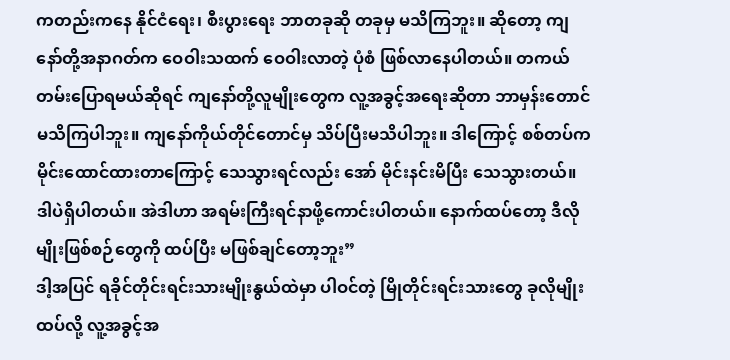ကတည်းကနေ နိုင်ငံရေး၊ စီးပွားရေး ဘာတခုဆို တခုမှ မသိကြဘူး။ ဆိုတော့ ကျနော်တို့အနာဂတ်က ဝေဝါးသထက် ဝေဝါးလာတဲ့ ပုံစံ ဖြစ်လာနေပါတယ်။ တကယ်တမ်းပြောရမယ်ဆိုရင် ကျနော်တို့လူမျိုးတွေက လူ့အခွင့်အရေးဆိုတာ ဘာမှန်းတောင်မသိကြပါဘူး။ ကျနော်ကိုယ်တိုင်တောင်မှ သိပ်ပြီးမသိပါဘူး။ ဒါကြောင့် စစ်တပ်က မိုင်းထောင်ထားတာကြောင့် သေသွားရင်လည်း အော် မိုင်းနင်းမိပြီး သေသွားတယ်။ ဒါပဲရှိပါတယ်။ အဲဒါဟာ အရမ်းကြီးရင်နာဖို့ကောင်းပါတယ်။ နောက်ထပ်တော့ ဒီလိုမျိုးဖြစ်စဉ်တွေကို ထပ်ပြီး မဖြစ်ချင်တော့ဘူး”
ဒါ့အပြင် ရခိုင်တိုင်းရင်းသားမျိုးနွယ်ထဲမှာ ပါဝင်တဲ့ မြိုတိုင်းရင်းသားတွေ ခုလိုမျိုး ထပ်လို့ လူ့အခွင့်အ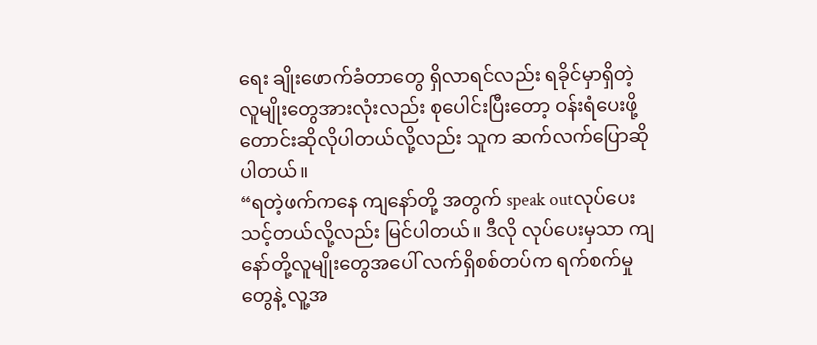ရေး ချိုးဖောက်ခံတာတွေ ရှိလာရင်လည်း ရခိုင်မှာရှိတဲ့ လူမျိုးတွေအားလုံးလည်း စုပေါင်းပြီးတော့ ဝန်းရံပေးဖို့တောင်းဆိုလိုပါတယ်လို့လည်း သူက ဆက်လက်ပြောဆိုပါတယ်။
“ရတဲ့ဖက်ကနေ ကျနော်တို့ အတွက် speak outလုပ်ပေးသင့်တယ်လို့လည်း မြင်ပါတယ်။ ဒီလို လုပ်ပေးမှသာ ကျနော်တို့လူမျိုးတွေအပေါ် လက်ရှိစစ်တပ်က ရက်စက်မှုတွေနဲ့ လူ့အ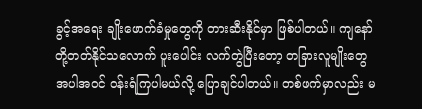ခွင့်အရေး ချိုးဖောက်ခံမှုတွေကို တားဆီးနိုင်မှာ ဖြစ်ပါတယ်။ ကျနော်တို့တတ်နိုင်သလောက် ပူးပေါင်း လက်တွဲပြီးတော့ တခြားလူမျိုးတွေအပါအဝင် ဝန်းရံကြပါမယ်လို့ ပြောချင်ပါတယ်။ တစ်ဖက်မှာလည်း မ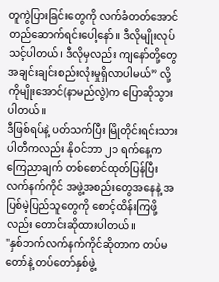တူကွဲပြားခြင်းတွေကို လက်ခံတတ်အောင် တည်ဆောက်ရင်းပေါ့နော်။ ဒီလိုမျိုးလုပ်သင့်ပါတယ်၊ ဒီလိုမှလည်း ကျနော်တို့တွေ အချင်းချင်းစည်းလုံးမှုရှိလာပါမယ်” လို့ ကိုမျိုးအောင်(နာမည်လွဲ)က ပြောဆိုသွားပါတယ်။
ဒီဖြစ်ရပ်နဲ့ ပတ်သက်ပြီး မြိုတိုင်းရင်းသားပါတီကလည်း နိုဝင်ဘာ ၂၁ ရက်နေ့က ကြေညာချက် တစ်စောင်ထုတ်ပြန်ပြီး လက်နက်ကိုင် အဖွဲ့အစည်းတွေအနေနဲ့ အပြစ်မဲ့ပြည်သူတွေကို စောင့်ထိန်းကြဖို့လည်း တောင်းဆိုထားပါတယ်။
"နှစ်ဘက်လက်နက်ကိုင်ဆိုတာက တပ်မတော်နဲ့ တပ်တော်နှစ်ဖွဲ့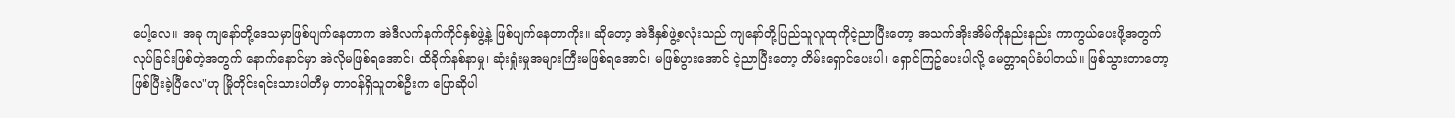ပေါ့လေ။ အခု ကျနော်တို့ဒေသမှာဖြစ်ပျက်နေတာက အဲဒီလက်နက်ကိုင်နှစ်ဖွဲ့နဲ့ ဖြစ်ပျက်နေတာကိုး။ ဆိုတော့ အဲဒီနှစ်ဖွဲ့စလုံးသည် ကျနော်တို့ပြည်သူလူထုကိုငဲ့ညာပြီးတော့ အသက်အိုးအိမ်ကိုနည်းနည်း ကာကွယ်ပေးဖို့အတွက်လုပ်ခြင်းဖြစ်တဲ့အတွက် နောက်နောင်မှာ အဲလိုမဖြစ်ရအောင်၊ ထိခိုက်နစ်နာမှု၊ ဆုံးရှုံးမှုအများကြီးမဖြစ်ရအောင်၊ မဖြစ်ပွားအောင် ငဲ့ညာပြီးတော့ တိမ်းရှောင်ပေးပါ၊ ရှောင်ကြဥ်ပေးပါလို့ မေတ္တာရပ်ခံပါတယ်။ ဖြစ်သွားတာတော့ ဖြစ်ပြီးခဲ့ပြီလေ"ဟု မြိုတိုင်းရင်းသားပါတီမှ တာဝန်ရှိသူတစ်ဦးက ပြောဆိုပါ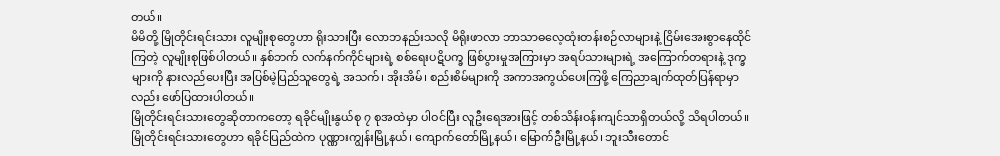တယ်။
မိမိတို့ မြိုတိုင်းရင်းသား လူမျိုးစုတွေဟာ ရိုးသားပြီး လောဘနည်းသလို မိရိုးဖာလာ ဘာသာဓလေ့ထုံးတန်းစဉ်လာများနဲ့ ငြိမ်းအေးစွာနေထိုင်ကြတဲ့ လူမျိုးစုဖြစ်ပါတယ်။ နှစ်ဘက် လက်နက်ကိုင်များရဲ့ စစ်ရေးပဋိပက္ခ ဖြစ်ပွားမှုအကြားမှာ အရပ်သားများရဲ့ အကြောက်တရားနဲ့ ဒုက္ခများကို နားလည်ပေးပြီး အပြစ်မဲ့ပြည်သူတွေရဲ့ အသက်၊ အိုးအိမ်၊ စည်းစိမ်များကို အကာအကွယ်ပေးကြဖို့ ကြေညာချက်ထုတ်ပြန်ရာမှာလည်း ဖော်ပြထားပါတယ်။
မြိုတိုင်းရင်းသားတွေဆိုတာကတော့ ရခိုင်မျိုးနွယ်စု ၇ စုအထဲမှာ ပါဝင်ပြီး လူဦးရေအားဖြင့် တစ်သိန်းဝန်းကျင်သာရှိတယ်လို့ သိရပါတယ်။ မြိုတိုင်းရင်းသားတွေဟာ ရခိုင်ပြည်ထဲက ပုဏ္ဏားကျွန်းမြို့နယ်၊ ကျောက်တော်မြို့နယ်၊ မြောက်ဦးမြို့နယ်၊ ဘူးသီးတောင်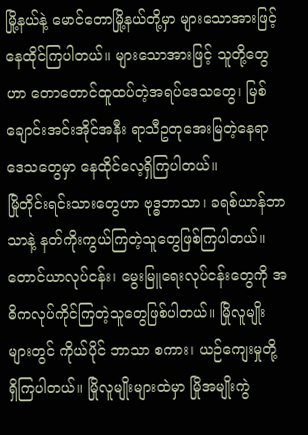မြို့နယ်နဲ့ မောင်တောမြို့နယ်တို့မှာ များသောအားဖြင့် နေထိုင်ကြပါတယ်။ များသောအားဖြင့် သူတို့တွေဟာ တောတောင်ထူထပ်တဲ့အရပ်ဒေသတွေ၊ မြစ်ချောင်းအင်းအိုင်အနီး ရာသီဥတုအေးမြတဲ့နေရာ ဒေသတွေမှာ နေထိုင်လေ့ရှိကြပါတယ်။
မြိုတိုင်းရင်းသားတွေဟာ ဗုဒ္ဓဘာသာ၊ ခရစ်ယာန်ဘာသာနဲ့ နတ်ကိုးကွယ်ကြတဲ့သူတွေဖြစ်ကြပါတယ်။ တောင်ယာလုပ်ငန်း၊ မွေးမြူရေးလုပ်ငန်းတွေကို အဓိကလုပ်ကိုင်ကြတဲ့သူတွေဖြစ်ပါတယ်။ မြိုလူမျိုးများတွင် ကိုယ်ပိုင် ဘာသာ စကား၊ ယဉ်ကျေးမှုတို့ ရှိကြပါတယ်။ မြိုလူမျိုးများထဲမှာ မြိုအမျိုးကွဲ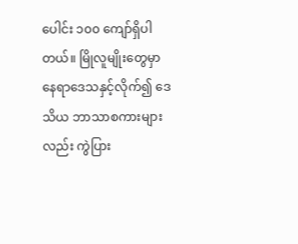ပေါင်း ၁၀၀ ကျော်ရှိပါတယ်။ မြိုလူမျိုးတွေမှာ နေရာဒေသနှင့်လိုက်၍ ဒေသိယ ဘာသာစကားများလည်း ကွဲပြား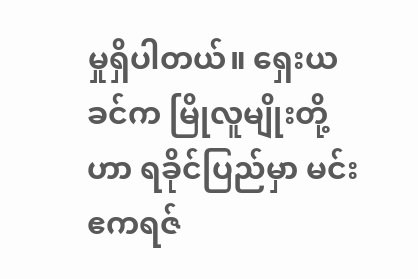မှုရှိပါတယ်။ ရှေးယခင်က မြိုလူမျိုးတို့ဟာ ရခိုင်ပြည်မှာ မင်းဧကရဇ်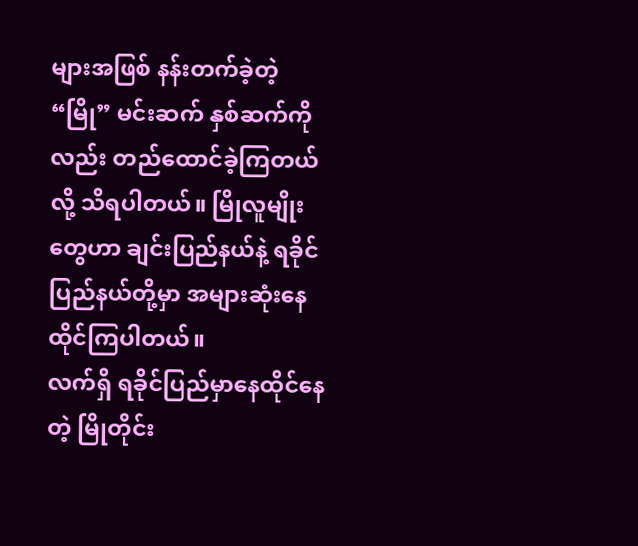များအဖြစ် နန်းတက်ခဲ့တဲ့ “မြို” မင်းဆက် နှစ်ဆက်ကိုလည်း တည်ထောင်ခဲ့ကြတယ်လို့ သိရပါတယ်။ မြိုလူမျိုးတွေဟာ ချင်းပြည်နယ်နဲ့ ရခိုင်ပြည်နယ်တို့မှာ အများဆုံးနေထိုင်ကြပါတယ်။
လက်ရှိ ရခိုင်ပြည်မှာနေထိုင်နေတဲ့ မြိုတိုင်း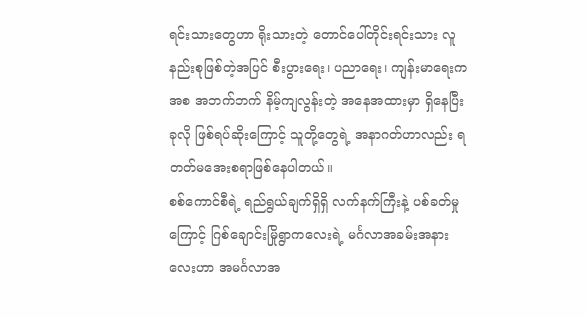ရင်းသားတွေဟာ ရိုးသားတဲ့ တောင်ပေါ်တိုင်းရင်းသား လူနည်းစုဖြစ်တဲ့အပြင် စီးပွားရေး၊ ပညာရေး၊ ကျန်းမာရေးကအစ အဘက်ဘက် နိမ့်ကျလွန်းတဲ့ အနေအထားမှာ ရှိနေပြီး ခုလို ဖြစ်ရပ်ဆိုးကြောင့် သူတို့တွေရဲ့ အနာဂတ်ဟာလည်း ရတတ်မအေးစရာဖြစ်နေပါတယ်။
စစ်ကောင်စီရဲ့ ရည်ရွယ်ချက်ရှိရှိ လက်နက်ကြီးနဲ့ ပစ်ခတ်မှုကြောင့် ဂြစ်ချောင်းမြိုရွာကလေးရဲ့ မင်္ဂလာအခမ်းအနားလေးဟာ အမင်္ဂလာအ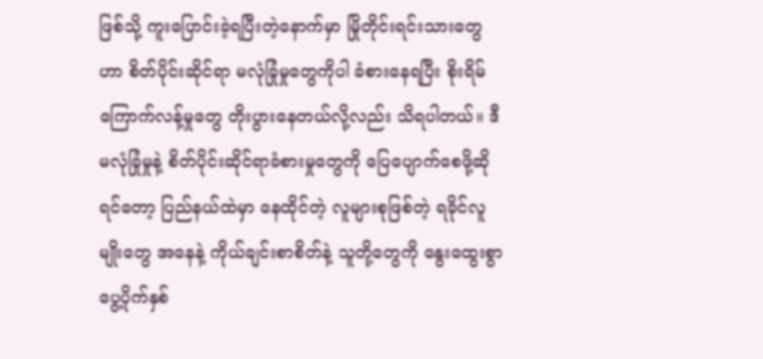ဖြစ်သို့ ကူးပြောင်းခဲ့ရပြီးတဲ့နောက်မှာ မြိုတိုင်းရင်းသားတွေဟာ စိတ်ပိုင်းဆိုင်ရာ မလုံခြုံမှုတွေကိုပါ ခံစားနေရပြီး စိုးရိမ်ကြောက်လန့်မှုတွေ တိုးပွားနေတယ်လို့လည်း သိရပါတယ်။ ဒီ မလုံခြုံမှုနဲ့ စိတ်ပိုင်းဆိုင်ရာခံစားမှုတွေကို ပြေပျောက်စေဖို့ဆိုရင်တော့ ပြည်နယ်ထဲမှာ နေထိုင်တဲ့ လူများစုဖြစ်တဲ့ ရခိုင်လူမျိုးတွေ အနေနဲ့ ကိုယ်ချင်းစာစိတ်နဲ့ သူတို့တွေကို နွေးထွေးစွာ ပွေ့ပိုက်နှစ်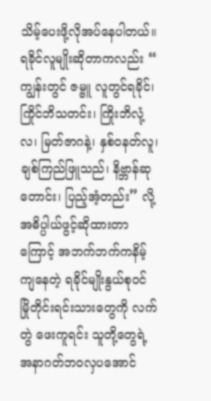သိမ့်ပေးဖို့လိုအပ်နေပါတယ်။
ရခိုင်လူမျိုးဆိုတာကလည်း “ ကျွန်းတွင် ဇမ္ဗူ လူတွင်ရခိုင်၊ ကြိုင်ဘိသတင်း၊ ကြိုးဘိလုံ့လ၊ မြတ်ဇာဂနဲ့၊ နှစ်ဝနတ်လူ၊ ချစ်ကြည်ဖြူသည်၊ နိဗ္ဘာန်ဆုတောင်း၊ ပြည့်အံ့တည်း” လို့ အဓိပ္ပါယ်ဖွင့်ဆိုထားတာကြောင့် အဘက်ဘက်ကနိမ့်ကျနေတဲ့ ရခိုင်မျိုးနွယ်စုဝင် မြိုတိုင်းရင်းသားတွေကို လက်တွဲ ဖေးကူရင်း သူတို့တွေရဲ့ အနာဂတ်ဘဝလှပအောင်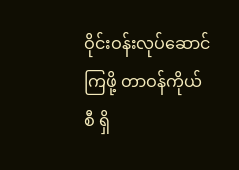ဝိုင်းဝန်းလုပ်ဆောင်ကြဖို့ တာဝန်ကိုယ်စီ ရှိ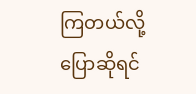ကြတယ်လို့ ပြောဆိုရင်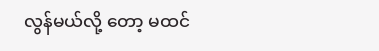လွန်မယ်လို့ တော့ မထင်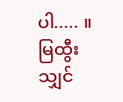ပါ..... ။
မြထွီးသျှင်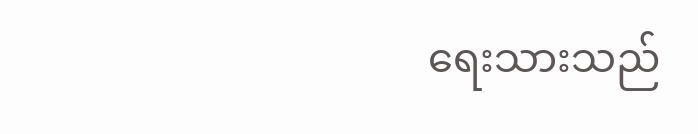ရေးသားသည်